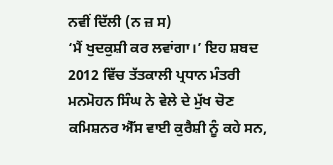ਨਵੀਂ ਦਿੱਲੀ (ਨ ਜ਼ ਸ)
‘ਮੈਂ ਖੁਦਕੁਸ਼ੀ ਕਰ ਲਵਾਂਗਾ।’ ਇਹ ਸ਼ਬਦ 2012 ਵਿੱਚ ਤੱਤਕਾਲੀ ਪ੍ਰਧਾਨ ਮੰਤਰੀ ਮਨਮੋਹਨ ਸਿੰਘ ਨੇ ਵੇਲੇ ਦੇ ਮੁੱਖ ਚੋਣ ਕਮਿਸ਼ਨਰ ਐੱਸ ਵਾਈ ਕੁਰੈਸ਼ੀ ਨੂੰ ਕਹੇ ਸਨ,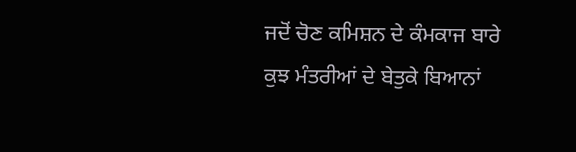ਜਦੋਂ ਚੋਣ ਕਮਿਸ਼ਨ ਦੇ ਕੰਮਕਾਜ ਬਾਰੇ ਕੁਝ ਮੰਤਰੀਆਂ ਦੇ ਬੇਤੁਕੇ ਬਿਆਨਾਂ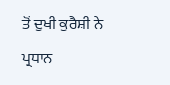ਤੋਂ ਦੁਖੀ ਕੁਰੈਸ਼ੀ ਨੇ ਪ੍ਰਧਾਨ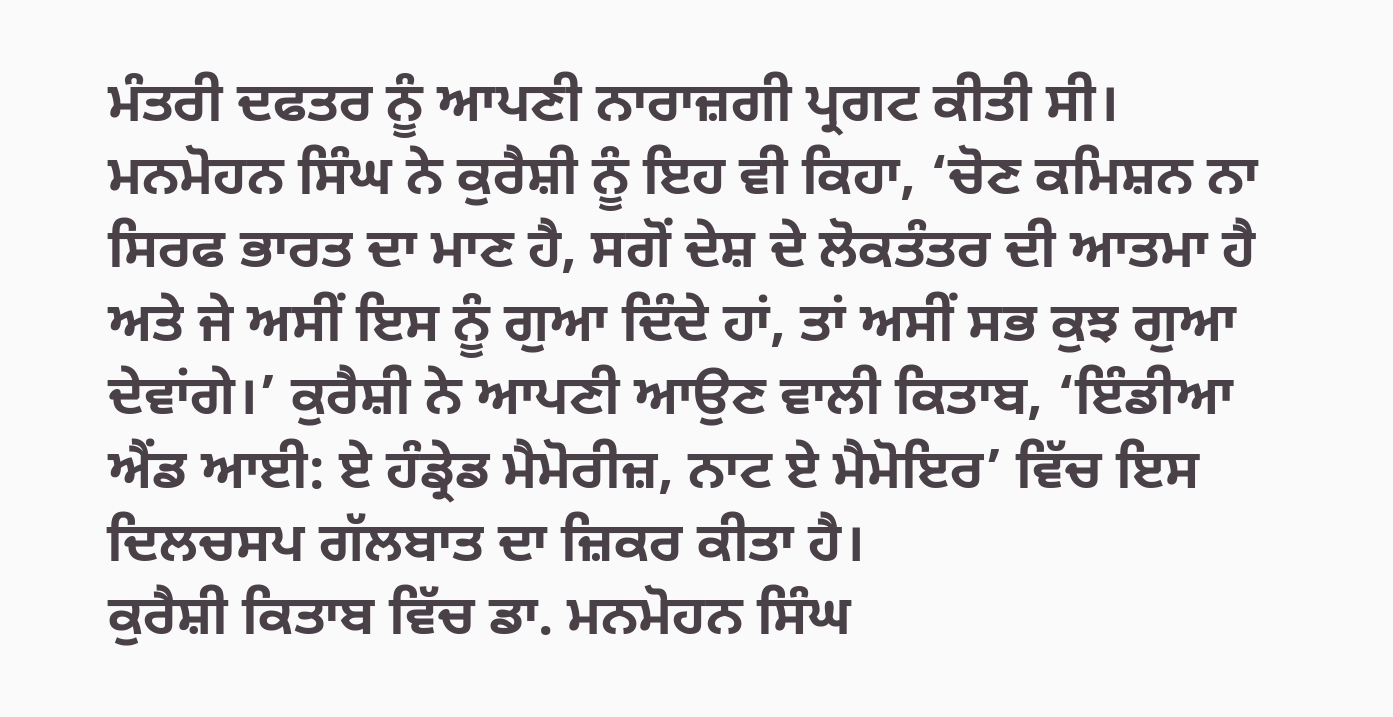ਮੰਤਰੀ ਦਫਤਰ ਨੂੰ ਆਪਣੀ ਨਾਰਾਜ਼ਗੀ ਪ੍ਰਗਟ ਕੀਤੀ ਸੀ। ਮਨਮੋਹਨ ਸਿੰਘ ਨੇ ਕੁਰੈਸ਼ੀ ਨੂੰ ਇਹ ਵੀ ਕਿਹਾ, ‘ਚੋਣ ਕਮਿਸ਼ਨ ਨਾ ਸਿਰਫ ਭਾਰਤ ਦਾ ਮਾਣ ਹੈ, ਸਗੋਂ ਦੇਸ਼ ਦੇ ਲੋਕਤੰਤਰ ਦੀ ਆਤਮਾ ਹੈ ਅਤੇ ਜੇ ਅਸੀਂ ਇਸ ਨੂੰ ਗੁਆ ਦਿੰਦੇ ਹਾਂ, ਤਾਂ ਅਸੀਂ ਸਭ ਕੁਝ ਗੁਆ ਦੇਵਾਂਗੇ।’ ਕੁਰੈਸ਼ੀ ਨੇ ਆਪਣੀ ਆਉਣ ਵਾਲੀ ਕਿਤਾਬ, ‘ਇੰਡੀਆ ਐਂਡ ਆਈ: ਏ ਹੰਡ੍ਰੇਡ ਮੈਮੋਰੀਜ਼, ਨਾਟ ਏ ਮੈਮੋਇਰ’ ਵਿੱਚ ਇਸ ਦਿਲਚਸਪ ਗੱਲਬਾਤ ਦਾ ਜ਼ਿਕਰ ਕੀਤਾ ਹੈ।
ਕੁਰੈਸ਼ੀ ਕਿਤਾਬ ਵਿੱਚ ਡਾ. ਮਨਮੋਹਨ ਸਿੰਘ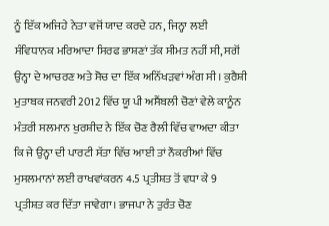ਨੂੰ ਇੱਕ ਅਜਿਹੇ ਨੇਤਾ ਵਜੋਂ ਯਾਦ ਕਰਦੇ ਹਨ, ਜਿਨ੍ਹਾ ਲਈ ਸੰਵਿਧਾਨਕ ਮਰਿਆਦਾ ਸਿਰਫ ਭਾਸ਼ਣਾਂ ਤੱਕ ਸੀਮਤ ਨਹੀਂ ਸੀ, ਸਗੋਂ ਉਨ੍ਹਾ ਦੇ ਆਚਰਣ ਅਤੇ ਸੋਚ ਦਾ ਇੱਕ ਅਨਿੱਖੜਵਾਂ ਅੰਗ ਸੀ। ਕੁਰੈਸ਼ੀ ਮੁਤਾਬਕ ਜਨਵਰੀ 2012 ਵਿੱਚ ਯੂ ਪੀ ਅਸੈਂਬਲੀ ਚੋਣਾਂ ਵੇਲੇ ਕਾਨੂੰਨ ਮੰਤਰੀ ਸਲਮਾਨ ਖੁਰਸ਼ੀਦ ਨੇ ਇੱਕ ਚੋਣ ਰੈਲੀ ਵਿੱਚ ਵਾਅਦਾ ਕੀਤਾ ਕਿ ਜੇ ਉਨ੍ਹਾ ਦੀ ਪਾਰਟੀ ਸੱਤਾ ਵਿੱਚ ਆਈ ਤਾਂ ਨੌਕਰੀਆਂ ਵਿੱਚ ਮੁਸਲਮਾਨਾਂ ਲਈ ਰਾਖਵਾਂਕਰਨ 4.5 ਪ੍ਰਤੀਸ਼ਤ ਤੋਂ ਵਧਾ ਕੇ 9 ਪ੍ਰਤੀਸ਼ਤ ਕਰ ਦਿੱਤਾ ਜਾਵੇਗਾ। ਭਾਜਪਾ ਨੇ ਤੁਰੰਤ ਚੋਣ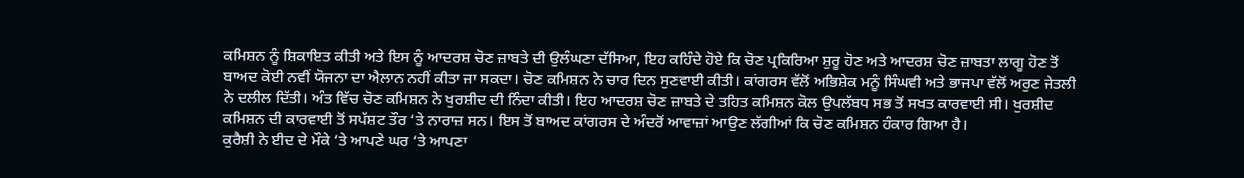ਕਮਿਸ਼ਨ ਨੂੰ ਸ਼ਿਕਾਇਤ ਕੀਤੀ ਅਤੇ ਇਸ ਨੂੰ ਆਦਰਸ਼ ਚੋਣ ਜ਼ਾਬਤੇ ਦੀ ਉਲੰਘਣਾ ਦੱਸਿਆ, ਇਹ ਕਹਿੰਦੇ ਹੋਏ ਕਿ ਚੋਣ ਪ੍ਰਕਿਰਿਆ ਸ਼ੁਰੂ ਹੋਣ ਅਤੇ ਆਦਰਸ਼ ਚੋਣ ਜ਼ਾਬਤਾ ਲਾਗੂ ਹੋਣ ਤੋਂ ਬਾਅਦ ਕੋਈ ਨਵੀਂ ਯੋਜਨਾ ਦਾ ਐਲਾਨ ਨਹੀਂ ਕੀਤਾ ਜਾ ਸਕਦਾ। ਚੋਣ ਕਮਿਸ਼ਨ ਨੇ ਚਾਰ ਦਿਨ ਸੁਣਵਾਈ ਕੀਤੀ। ਕਾਂਗਰਸ ਵੱਲੋਂ ਅਭਿਸ਼ੇਕ ਮਨੂੰ ਸਿੰਘਵੀ ਅਤੇ ਭਾਜਪਾ ਵੱਲੋਂ ਅਰੁਣ ਜੇਤਲੀ ਨੇ ਦਲੀਲ ਦਿੱਤੀ। ਅੰਤ ਵਿੱਚ ਚੋਣ ਕਮਿਸ਼ਨ ਨੇ ਖੁਰਸ਼ੀਦ ਦੀ ਨਿੰਦਾ ਕੀਤੀ। ਇਹ ਆਦਰਸ਼ ਚੋਣ ਜ਼ਾਬਤੇ ਦੇ ਤਹਿਤ ਕਮਿਸ਼ਨ ਕੋਲ ਉਪਲੱਬਧ ਸਭ ਤੋਂ ਸਖਤ ਕਾਰਵਾਈ ਸੀ। ਖੁਰਸ਼ੀਦ ਕਮਿਸ਼ਨ ਦੀ ਕਾਰਵਾਈ ਤੋਂ ਸਪੱਸ਼ਟ ਤੌਰ ‘ਤੇ ਨਾਰਾਜ਼ ਸਨ। ਇਸ ਤੋਂ ਬਾਅਦ ਕਾਂਗਰਸ ਦੇ ਅੰਦਰੋਂ ਆਵਾਜ਼ਾਂ ਆਉਣ ਲੱਗੀਆਂ ਕਿ ਚੋਣ ਕਮਿਸ਼ਨ ਹੰਕਾਰ ਗਿਆ ਹੈ।
ਕੁਰੈਸ਼ੀ ਨੇ ਈਦ ਦੇ ਮੌਕੇ ‘ਤੇ ਆਪਣੇ ਘਰ ‘ਤੇ ਆਪਣਾ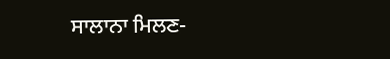ਸਾਲਾਨਾ ਮਿਲਣ-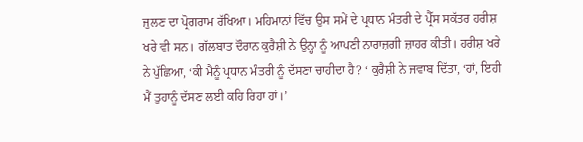ਜੁਲਣ ਦਾ ਪ੍ਰੋਗਰਾਮ ਰੱਖਿਆ। ਮਹਿਮਾਨਾਂ ਵਿੱਚ ਉਸ ਸਮੇਂ ਦੇ ਪ੍ਰਧਾਨ ਮੰਤਰੀ ਦੇ ਪ੍ਰੈੱਸ ਸਕੱਤਰ ਹਰੀਸ਼ ਖਰੇ ਵੀ ਸਨ। ਗੱਲਬਾਤ ਦੌਰਾਨ ਕੁਰੈਸ਼ੀ ਨੇ ਉਨ੍ਹਾ ਨੂੰ ਆਪਣੀ ਨਾਰਾਜ਼ਗੀ ਜ਼ਾਹਰ ਕੀਤੀ। ਹਰੀਸ਼ ਖਰੇ ਨੇ ਪੁੱਛਿਆ, ‘ਕੀ ਮੈਨੂੰ ਪ੍ਰਧਾਨ ਮੰਤਰੀ ਨੂੰ ਦੱਸਣਾ ਚਾਹੀਦਾ ਹੈ? ‘ ਕੁਰੈਸ਼ੀ ਨੇ ਜਵਾਬ ਦਿੱਤਾ, ‘ਹਾਂ, ਇਹੀ ਮੈਂ ਤੁਹਾਨੂੰ ਦੱਸਣ ਲਈ ਕਹਿ ਰਿਹਾ ਹਾਂ।’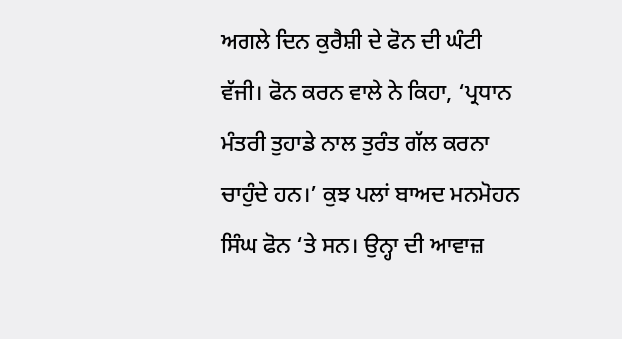ਅਗਲੇ ਦਿਨ ਕੁਰੈਸ਼ੀ ਦੇ ਫੋਨ ਦੀ ਘੰਟੀ ਵੱਜੀ। ਫੋਨ ਕਰਨ ਵਾਲੇ ਨੇ ਕਿਹਾ, ‘ਪ੍ਰਧਾਨ ਮੰਤਰੀ ਤੁਹਾਡੇ ਨਾਲ ਤੁਰੰਤ ਗੱਲ ਕਰਨਾ ਚਾਹੁੰਦੇ ਹਨ।’ ਕੁਝ ਪਲਾਂ ਬਾਅਦ ਮਨਮੋਹਨ ਸਿੰਘ ਫੋਨ ‘ਤੇ ਸਨ। ਉਨ੍ਹਾ ਦੀ ਆਵਾਜ਼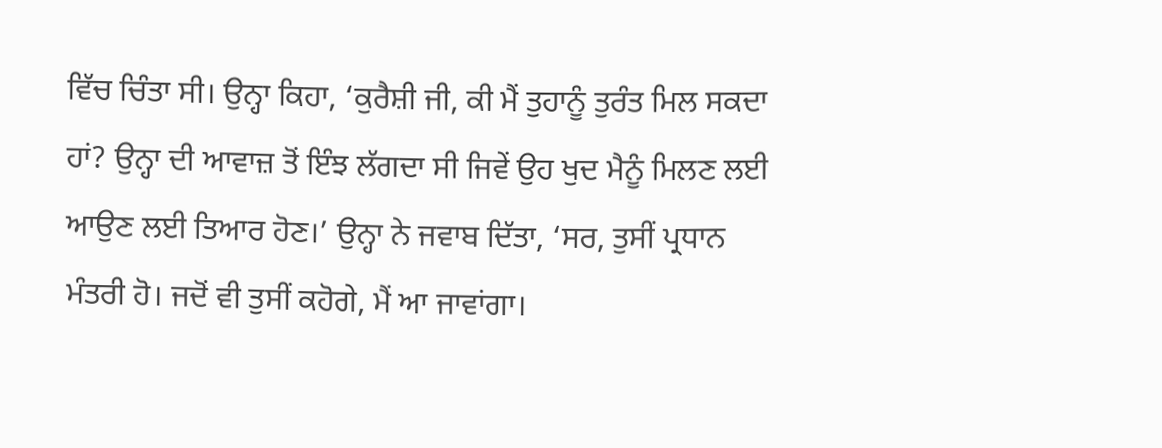ਵਿੱਚ ਚਿੰਤਾ ਸੀ। ਉਨ੍ਹਾ ਕਿਹਾ, ‘ਕੁਰੈਸ਼ੀ ਜੀ, ਕੀ ਮੈਂ ਤੁਹਾਨੂੰ ਤੁਰੰਤ ਮਿਲ ਸਕਦਾ ਹਾਂ? ਉਨ੍ਹਾ ਦੀ ਆਵਾਜ਼ ਤੋਂ ਇੰਝ ਲੱਗਦਾ ਸੀ ਜਿਵੇਂ ਉਹ ਖੁਦ ਮੈਨੂੰ ਮਿਲਣ ਲਈ ਆਉਣ ਲਈ ਤਿਆਰ ਹੋਣ।’ ਉਨ੍ਹਾ ਨੇ ਜਵਾਬ ਦਿੱਤਾ, ‘ਸਰ, ਤੁਸੀਂ ਪ੍ਰਧਾਨ ਮੰਤਰੀ ਹੋ। ਜਦੋਂ ਵੀ ਤੁਸੀਂ ਕਹੋਗੇ, ਮੈਂ ਆ ਜਾਵਾਂਗਾ।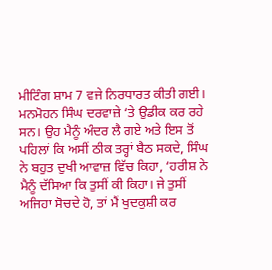ਮੀਟਿੰਗ ਸ਼ਾਮ 7 ਵਜੇ ਨਿਰਧਾਰਤ ਕੀਤੀ ਗਈ। ਮਨਮੋਹਨ ਸਿੰਘ ਦਰਵਾਜ਼ੇ ‘ਤੇ ਉਡੀਕ ਕਰ ਰਹੇ ਸਨ। ਉਹ ਮੈਨੂੰ ਅੰਦਰ ਲੈ ਗਏ ਅਤੇ ਇਸ ਤੋਂ ਪਹਿਲਾਂ ਕਿ ਅਸੀਂ ਠੀਕ ਤਰ੍ਹਾਂ ਬੈਠ ਸਕਦੇ, ਸਿੰਘ ਨੇ ਬਹੁਤ ਦੁਖੀ ਆਵਾਜ਼ ਵਿੱਚ ਕਿਹਾ, ‘ਹਰੀਸ਼ ਨੇ ਮੈਨੂੰ ਦੱਸਿਆ ਕਿ ਤੁਸੀਂ ਕੀ ਕਿਹਾ। ਜੇ ਤੁਸੀਂ ਅਜਿਹਾ ਸੋਚਦੇ ਹੋ, ਤਾਂ ਮੈਂ ਖੁਦਕੁਸ਼ੀ ਕਰ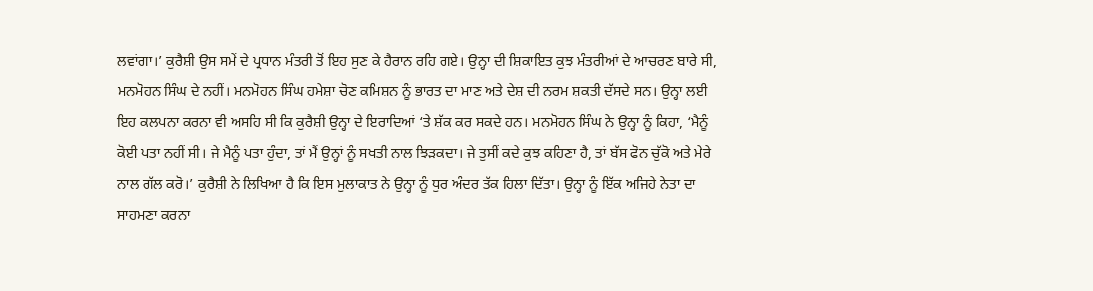ਲਵਾਂਗਾ।’ ਕੁਰੈਸ਼ੀ ਉਸ ਸਮੇਂ ਦੇ ਪ੍ਰਧਾਨ ਮੰਤਰੀ ਤੋਂ ਇਹ ਸੁਣ ਕੇ ਹੈਰਾਨ ਰਹਿ ਗਏ। ਉਨ੍ਹਾ ਦੀ ਸ਼ਿਕਾਇਤ ਕੁਝ ਮੰਤਰੀਆਂ ਦੇ ਆਚਰਣ ਬਾਰੇ ਸੀ, ਮਨਮੋਹਨ ਸਿੰਘ ਦੇ ਨਹੀਂ। ਮਨਮੋਹਨ ਸਿੰਘ ਹਮੇਸ਼ਾ ਚੋਣ ਕਮਿਸ਼ਨ ਨੂੰ ਭਾਰਤ ਦਾ ਮਾਣ ਅਤੇ ਦੇਸ਼ ਦੀ ਨਰਮ ਸ਼ਕਤੀ ਦੱਸਦੇ ਸਨ। ਉਨ੍ਹਾ ਲਈ ਇਹ ਕਲਪਨਾ ਕਰਨਾ ਵੀ ਅਸਹਿ ਸੀ ਕਿ ਕੁਰੈਸ਼ੀ ਉਨ੍ਹਾ ਦੇ ਇਰਾਦਿਆਂ ‘ਤੇ ਸ਼ੱਕ ਕਰ ਸਕਦੇ ਹਨ। ਮਨਮੋਹਨ ਸਿੰਘ ਨੇ ਉਨ੍ਹਾ ਨੂੰ ਕਿਹਾ, ‘ਮੈਨੂੰ ਕੋਈ ਪਤਾ ਨਹੀਂ ਸੀ। ਜੇ ਮੈਨੂੰ ਪਤਾ ਹੁੰਦਾ, ਤਾਂ ਮੈਂ ਉਨ੍ਹਾਂ ਨੂੰ ਸਖਤੀ ਨਾਲ ਝਿੜਕਦਾ। ਜੇ ਤੁਸੀਂ ਕਦੇ ਕੁਝ ਕਹਿਣਾ ਹੈ, ਤਾਂ ਬੱਸ ਫੋਨ ਚੁੱਕੋ ਅਤੇ ਮੇਰੇ ਨਾਲ ਗੱਲ ਕਰੋ।’ ਕੁਰੈਸ਼ੀ ਨੇ ਲਿਖਿਆ ਹੈ ਕਿ ਇਸ ਮੁਲਾਕਾਤ ਨੇ ਉਨ੍ਹਾ ਨੂੰ ਧੁਰ ਅੰਦਰ ਤੱਕ ਹਿਲਾ ਦਿੱਤਾ। ਉਨ੍ਹਾ ਨੂੰ ਇੱਕ ਅਜਿਹੇ ਨੇਤਾ ਦਾ ਸਾਹਮਣਾ ਕਰਨਾ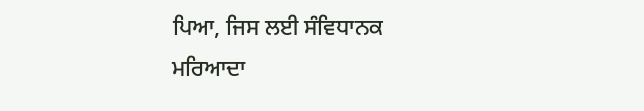ਪਿਆ, ਜਿਸ ਲਈ ਸੰਵਿਧਾਨਕ ਮਰਿਆਦਾ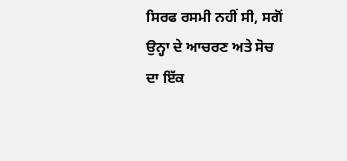ਸਿਰਫ ਰਸਮੀ ਨਹੀਂ ਸੀ, ਸਗੋਂ ਉਨ੍ਹਾ ਦੇ ਆਚਰਣ ਅਤੇ ਸੋਚ ਦਾ ਇੱਕ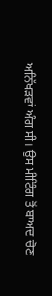ਅਨਿੱਖੜਵਾਂ ਅੰਗ ਸੀ। ਉਸ ਮੀਟਿੰਗ ਤੋਂ ਬਾਅਦ ਚੋਣ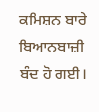ਕਮਿਸ਼ਨ ਬਾਰੇ ਬਿਆਨਬਾਜ਼ੀ ਬੰਦ ਹੋ ਗਈ।